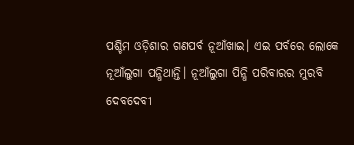ପଶ୍ଚିମ ଓଡ଼ିଶାର ଗଣପର୍ବ ନୂଆଁଖାଇ। ଏଇ ପର୍ବରେ ଲୋକେ ନୂଆଁଲୁଗା ପନ୍ଧିଥାନ୍ତି। ନୂଆଁଲୁଗା ପିନ୍ଧି ପରିବାରର ମୁରବି ଦେବଦେବୀ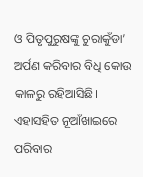ଓ ପିତୃପୁରୁଷଙ୍କୁ ଚୁରାକୁଁଡା’ ଅର୍ପଣ କରିବାର ବିଧି କୋଉ କାଳରୁ ରହିଆସିଛି। ଏହାସହିତ ନୂଆଁଖାଇରେ ପରିବାର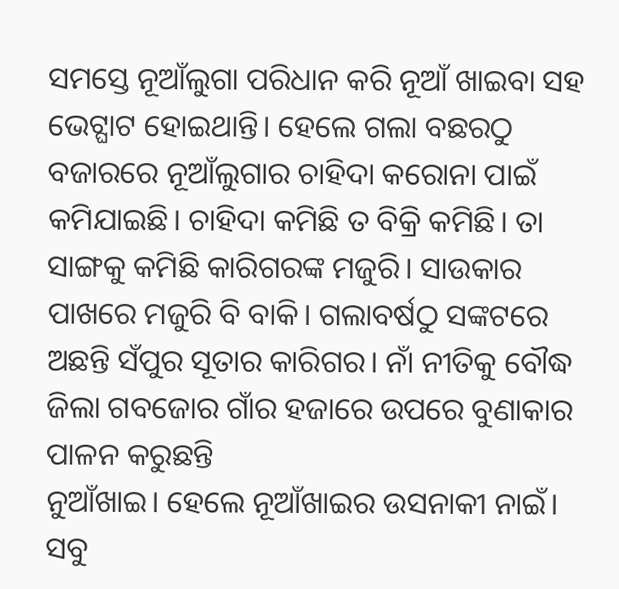ସମସ୍ତେ ନୂଆଁଲୁଗା ପରିଧାନ କରି ନୂଆଁ ଖାଇବା ସହ ଭେଟ୍ଘାଟ ହୋଇଥାନ୍ତି। ହେଲେ ଗଲା ବଛରଠୁ ବଜାରରେ ନୂଆଁଲୁଗାର ଚାହିଦା କରୋନା ପାଇଁ କମିଯାଇଛି। ଚାହିଦା କମିଛି ତ ବିକ୍ରି କମିଛି। ତା ସାଙ୍ଗକୁ କମିଛି କାରିଗରଙ୍କ ମଜୁରି। ସାଉକାର ପାଖରେ ମଜୁରି ବି ବାକି। ଗଲାବର୍ଷଠୁ ସଙ୍କଟରେ ଅଛନ୍ତି ସଁପୁର ସୂତାର କାରିଗର। ନାଁ ନୀତିକୁ ବୌଦ୍ଧ ଜିଲା ଗବଜୋର ଗାଁର ହଜାରେ ଉପରେ ବୁଣାକାର ପାଳନ କରୁଛନ୍ତି
ନୁଆଁଖାଇ। ହେଲେ ନୂଆଁଖାଇର ଉସନାକୀ ନାଇଁ।
ସବୁ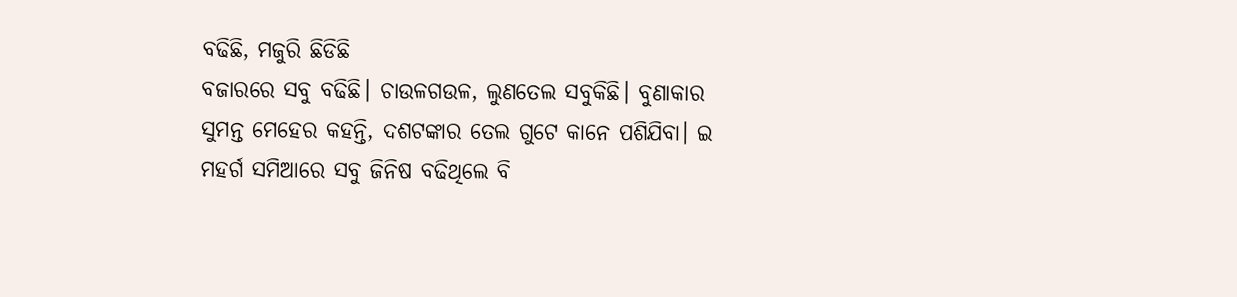ବଢିଛି, ମଜୁରି ଛିଡିଛି
ବଜାରରେ ସବୁ ବଢିଛି। ଚାଉଳଗଉଳ, ଲୁଣତେଲ ସବୁକିଛି। ବୁଣାକାର ସୁମନ୍ତ ମେହେର କହନ୍ତି, ଦଶଟଙ୍କାର ତେଲ ଗୁଟେ କାନେ ପଶିଯିବା। ଇ ମହର୍ଗ ସମିଆରେ ସବୁ ଜିନିଷ ବଢିଥିଲେ ବି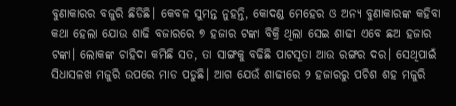ବୁଣାକାରର ବଜୁରି ଛିଡିଛି। କେବଳ ସୁମନ୍ତ ନୁହନ୍ତି, କୋଦଣ୍ଡ ମେହେର ଓ ଅନ୍ୟ ବୁଣାକାରଙ୍କ କହିବା କଥା ହେଲା ଯୋଉ ଶାଢି ବଜାରରେ ୭ ହଜାର ଟଙ୍କା ବିକ୍ରି ଥିଲା ସେଇ ଶାଢୀ ଏବେ ଛଅ ହଜାର ଟଙ୍କା। ଲୋକଙ୍କ ଚାହିଦା କମିଛି ସତ, ତା ସାଙ୍ଗକୁ ବଢିଛି ପାଟସୂତା ଆଉ ରଙ୍ଗର ଦର। ସେଥିପାଇଁ ସିଧାସଳଖ ମଜୁରି ଉପରେ ମାଡ ପଡୁଛି। ଆଗ ଯେଉଁ ଶାଢୀରେ ୨ ହଜାରରୁ ପଚିଶ ଶହ ମଜୁରି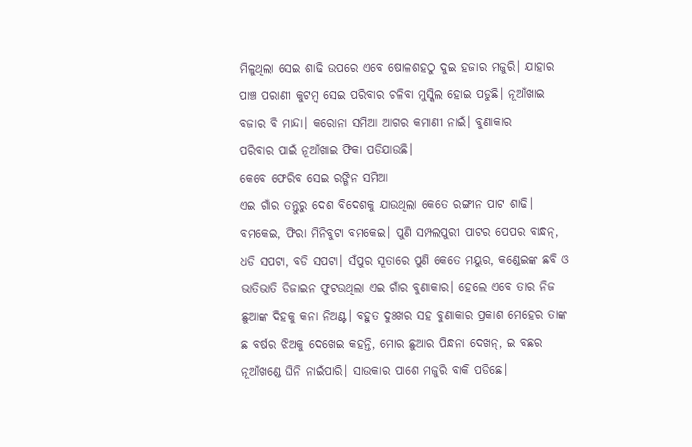ମିଳୁଥିଲା ସେଇ ଶାଢି ଉପରେ ଏବେ ଷୋଳଶହଠୁ ଦୁଇ ହଜାର ମଜୁରି। ଯାହାର ପାଞ୍ଚ ପରାଣୀ କୁଟମ୍ବ ସେଇ ପରିବାର ଚଳିବା ମୁସ୍କିଲ ହୋଇ ପଡୁଛି। ନୂଆଁଖାଇ ବଜାର ବି ମାନ୍ଦା। କରୋନା ସମିଆ ଆଗର କମାଣୀ ନାଇଁ। ବୁଣାକାର
ପରିବାର ପାଇଁ ନୂଆଁଖାଇ ଫିକା ପଡିଯାଉଛି।
କେବେ ଫେରିବ ସେଇ ରଙ୍ଗିନ ସମିଆ
ଏଇ ଗାଁର ତନ୍ତୁରୁ ଦେଶ ବିଦେଶକୁ ଯାଉଥିଲା କେତେ ରଙ୍ଗୀନ ପାଟ ଶାଢି। ବମକେଇ, ଫିରା ମିନିବୁଟା ବମକେଇ। ପୁଣି ସମ୍ପଲପୁରୀ ପାଟର ପେପର ବାନ୍ଧନ୍, ଧଡି ସପଟା, ବଡି ସପଟା। ସଁପୁର ସୂତାରେ ପୁଣି କେତେ ମୟୁର, କଣ୍ଡେଇଙ୍କ ଛବି ଓ ଭାତିଭାତି ଡିଜାଇନ ଫୁଟଉଥିଲା ଏଇ ଗାଁର ବୁଣାକାର। ହେଲେ ଏବେ ତାର ନିଜ ଛୁଆଙ୍କ ଦିହକୁ କନା ନିଅଣ୍ଟ। ବହୁତ ଦୁଃଖର ସହ ବୁଣାକାର ପ୍ରକାଶ ମେହେର ତାଙ୍କ ଛ ବର୍ଷର ଝିଅକୁ ଦେଖେଇ କହନ୍ତି, ମୋର ଛୁଆର ପିନ୍ଧନା ଦେଖନ୍, ଇ ବଛର ନୂଆଁଖଣ୍ଡେ ଘିନି ନାଇଁପାରି। ସାଉକାର ପାଶେ ମଜୁରି ବାକି ପଡିଛେ।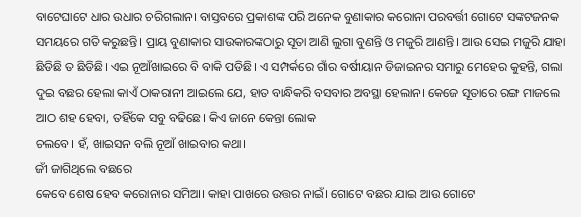ବାଟେଘାଟେ ଧାର ଉଧାର ଚରିଗଲାନ। ବାସ୍ତବରେ ପ୍ରକାଶଙ୍କ ପରି ଅନେକ ବୁଣାକାର କରୋନା ପରବର୍ତ୍ତୀ ଗୋଟେ ସଙ୍କଟଜନକ ସମୟରେ ଗତି କରୁଛନ୍ତି। ପ୍ରାୟ ବୁଣାକାର ସାଉକାରଙ୍କଠାରୁ ସୂତା ଆଣି ଲୁଗା ବୁଣନ୍ତି ଓ ମଜୁରି ଆଣନ୍ତି। ଆଉ ସେଇ ମଜୁରି ଯାହା ଛିଡିଛି ତ ଛିଡିଛି। ଏଇ ନୂଆଁଖାଇରେ ବି ବାକି ପଡିଛି। ଏ ସମ୍ପର୍କରେ ଗାଁର ବର୍ଷୀୟାନ ଡିଜାଇନର ସମାରୁ ମେହେର କୁହନ୍ତି, ଗଲା ଦୁଇ ବଛର ହେଲା କାଏଁ ଠାକରାନୀ ଆଇଲେ ଯେ, ହାତ ବାନ୍ଧିକରି ବସବାର ଅବସ୍ଥା ହେଲାନ। କେଜେ ସୂତାରେ ରଙ୍ଗ ମାଜଲେ ଆଠ ଶହ ହେବା, ତହିଁକେ ସବୁ ବଢିଛେ। କିଏ ଜାନେ କେନ୍ତା ଲୋକ
ଚଲବେ। ହଁ, ଖାଇସନ ବଲି ନୂଆଁ ଖାଇବାର କଥା।
ଜୀଁ ଜାଗିଥିଲେ ବଛରେ
କେବେ ଶେଷ ହେବ କରୋନାର ସମିଆ। କାହା ପାଖରେ ଉତ୍ତର ନାଇଁ। ଗୋଟେ ବଛର ଯାଇ ଆଉ ଗୋଟେ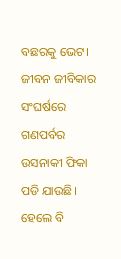ବଛରକୁ ଭେଟ। ଜୀବନ ଜୀବିକାର ସଂଘର୍ଷରେ ଗଣପର୍ବର ଉସନାକୀ ଫିକା ପଡି ଯାଉଛି। ହେଲେ ବି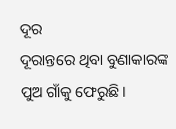ଦୂର
ଦୂରାନ୍ତରେ ଥିବା ବୁଣାକାରଙ୍କ ପୁଅ ଗାଁକୁ ଫେରୁଛି।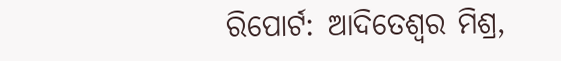ରିପୋର୍ଟ: ଆଦିତେଶ୍ୱର ମିଶ୍ର,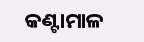କଣ୍ଟାମାଳ